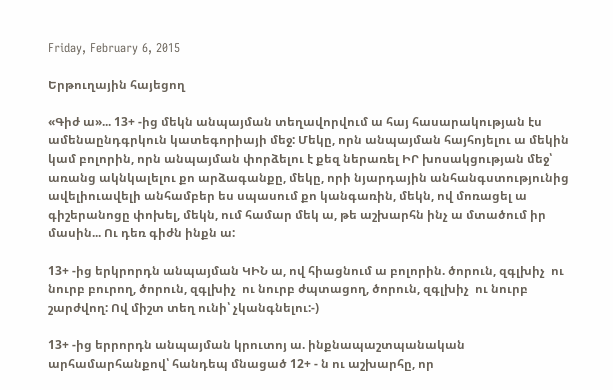Friday, February 6, 2015

Երթուղային հայեցող

«Գիժ ա»... 13+ -ից մեկն անպայման տեղավորվում ա հայ հասարակության էս ամենաընդգրկուն կատեգորիայի մեջ: Մեկը, որն անպայման հայհոյելու ա մեկին կամ բոլորին, որն անպայման փորձելու է քեզ ներառել ԻՐ խոսակցության մեջ՝ առանց ակնկալելու քո արձագանքը, մեկը, որի նյարդային անհանգստությունից ավելիուավելի անհամբեր ես սպասում քո կանգառին, մեկն, ով մոռացել ա գիշերանոցը փոխել, մեկն, ում համար մեկ ա, թե աշխարհն ինչ ա մտածում իր մասին... Ու դեռ գիժն ինքն ա:

13+ -ից երկրորդն անպայման ԿԻՆ ա, ով հիացնում ա բոլորին. ծորուն, զգլխիչ  ու նուրբ բուրող, ծորուն, զգլխիչ  ու նուրբ ժպտացող, ծորուն, զգլխիչ  ու նուրբ շարժվող: Ով միշտ տեղ ունի՝ չկանգնելու:-)

13+ -ից երրորդն անպայման կրուտոյ ա. ինքնապաշտպանական արհամարհանքով՝ հանդեպ մնացած 12+ - ն ու աշխարհը, որ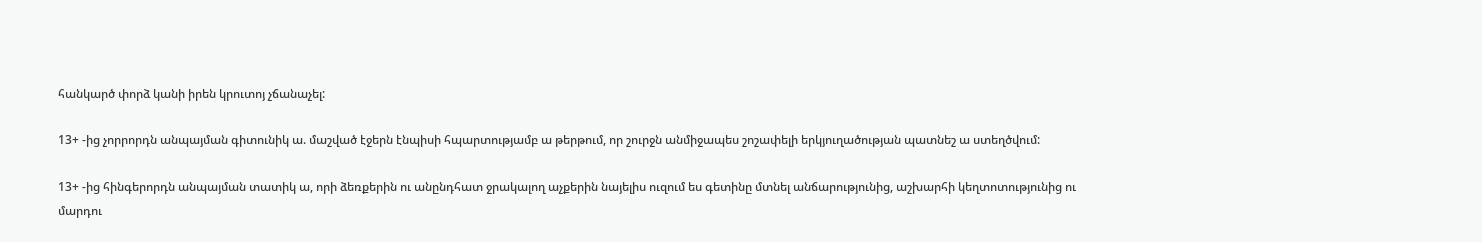հանկարծ փորձ կանի իրեն կրուտոյ չճանաչել:

13+ -ից չորրորդն անպայման գիտունիկ ա. մաշված էջերն էնպիսի հպարտությամբ ա թերթում, որ շուրջն անմիջապես շոշափելի երկյուղածության պատնեշ ա ստեղծվում:

13+ -ից հինգերորդն անպայման տատիկ ա, որի ձեռքերին ու անընդհատ ջրակալող աչքերին նայելիս ուզում ես գետինը մտնել անճարությունից, աշխարհի կեղտոտությունից ու մարդու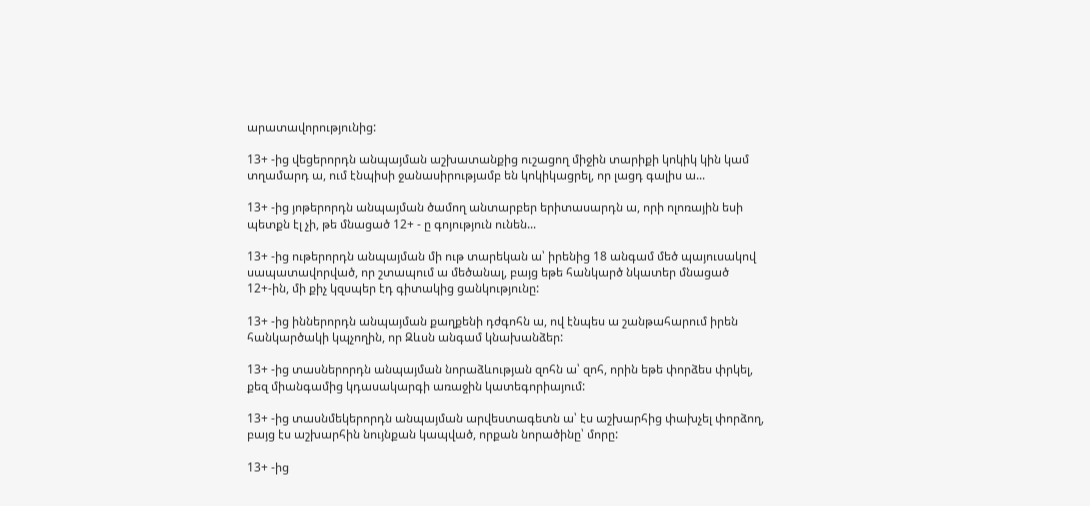արատավորությունից:

13+ -ից վեցերորդն անպայման աշխատանքից ուշացող միջին տարիքի կոկիկ կին կամ տղամարդ ա, ում էնպիսի ջանասիրությամբ են կոկիկացրել, որ լացդ գալիս ա...

13+ -ից յոթերորդն անպայման ծամող անտարբեր երիտասարդն ա, որի ոլոռային եսի պետքն էլ չի, թե մնացած 12+ - ը գոյություն ունեն...

13+ -ից ութերորդն անպայման մի ութ տարեկան ա՝ իրենից 18 անգամ մեծ պայուսակով սապատավորված, որ շտապում ա մեծանալ, բայց եթե հանկարծ նկատեր մնացած 12+-ին, մի քիչ կզսպեր էդ գիտակից ցանկությունը:

13+ -ից իններորդն անպայման քաղքենի դժգոհն ա, ով էնպես ա շանթահարում իրեն հանկարծակի կպչողին, որ Զևսն անգամ կնախանձեր:

13+ -ից տասներորդն անպայման նորաձևության զոհն ա՝ զոհ, որին եթե փորձես փրկել, քեզ միանգամից կդասակարգի առաջին կատեգորիայում:

13+ -ից տասնմեկերորդն անպայման արվեստագետն ա՝ էս աշխարհից փախչել փորձող, բայց էս աշխարհին նույնքան կապված, որքան նորածինը՝ մորը:

13+ -ից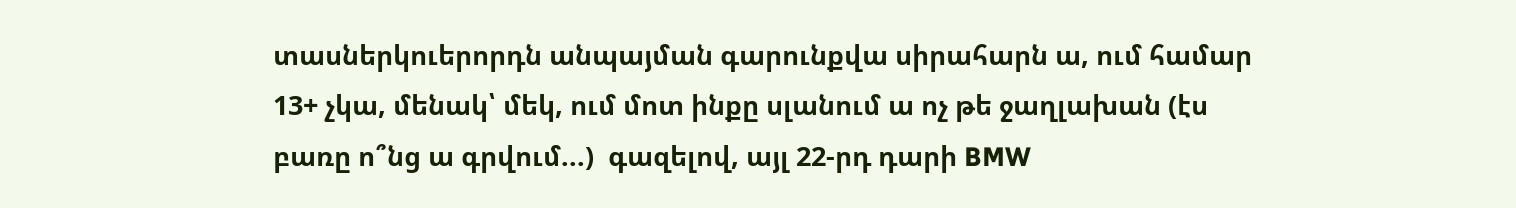տասներկուերորդն անպայման գարունքվա սիրահարն ա, ում համար 13+ չկա, մենակ՝ մեկ, ում մոտ ինքը սլանում ա ոչ թե ջաղլախան (էս բառը ո՞նց ա գրվում...)  գազելով, այլ 22-րդ դարի BMW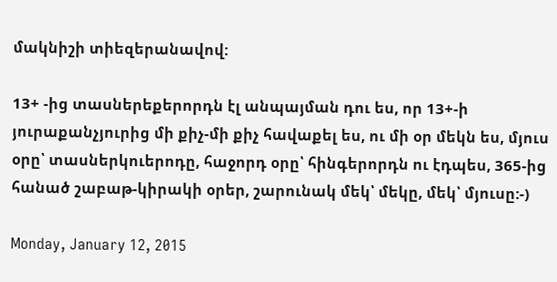մակնիշի տիեզերանավով:

13+ -ից տասներեքերորդն էլ անպայման դու ես, որ 13+-ի յուրաքանչյուրից մի քիչ-մի քիչ հավաքել ես, ու մի օր մեկն ես, մյուս օրը՝ տասներկուերոդը, հաջորդ օրը՝ հինգերորդն ու էդպես, 365-ից հանած շաբաթ-կիրակի օրեր, շարունակ մեկ՝ մեկը, մեկ՝ մյուսը:-)

Monday, January 12, 2015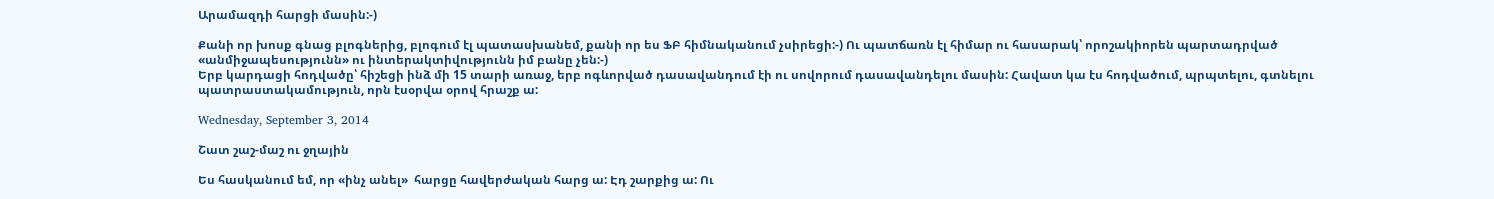Արամազդի հարցի մասին:-)

Քանի որ խոսք գնաց բլոգներից, բլոգում էլ պատասխանեմ, քանի որ ես ՖԲ հիմնականում չսիրեցի:-) Ու պատճառն էլ հիմար ու հասարակ՝ որոշակիորեն պարտադրված «անմիջապեսությունն» ու ինտերակտիվությունն իմ բանը չեն:-)
Երբ կարդացի հոդվածը՝ հիշեցի ինձ մի 15 տարի առաջ, երբ ոգևորված դասավանդում էի ու սովորում դասավանդելու մասին: Հավատ կա էս հոդվածում, պրպտելու, գտնելու պատրաստակամություն, որն էսօրվա օրով հրաշք ա:

Wednesday, September 3, 2014

Շատ շաշ-մաշ ու ջղային

Ես հասկանում եմ, որ «ինչ անել»  հարցը հավերժական հարց ա: Էդ շարքից ա: Ու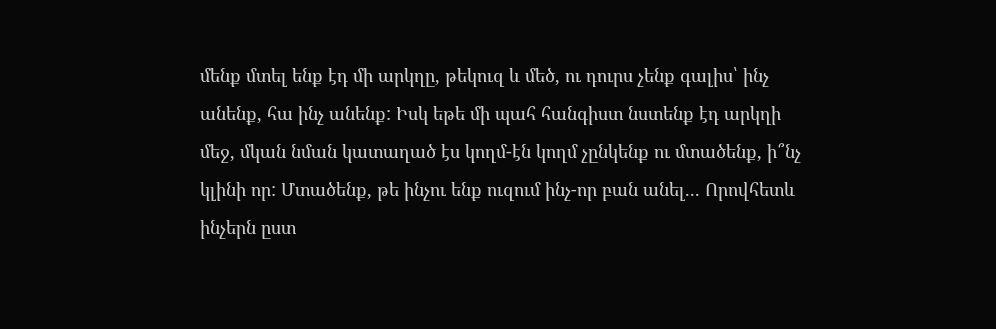մենք մտել ենք էդ մի արկղը, թեկուզ և մեծ, ու դուրս չենք գալիս՝ ինչ անենք, հա ինչ անենք: Իսկ եթե մի պահ հանգիստ նստենք էդ արկղի մեջ, մկան նման կատաղած էս կողմ-էն կողմ չընկենք ու մտածենք, ի՞նչ կլինի որ: Մտածենք, թե ինչու ենք ուզում ինչ-որ բան անել... Որովհետև ինչերն ըստ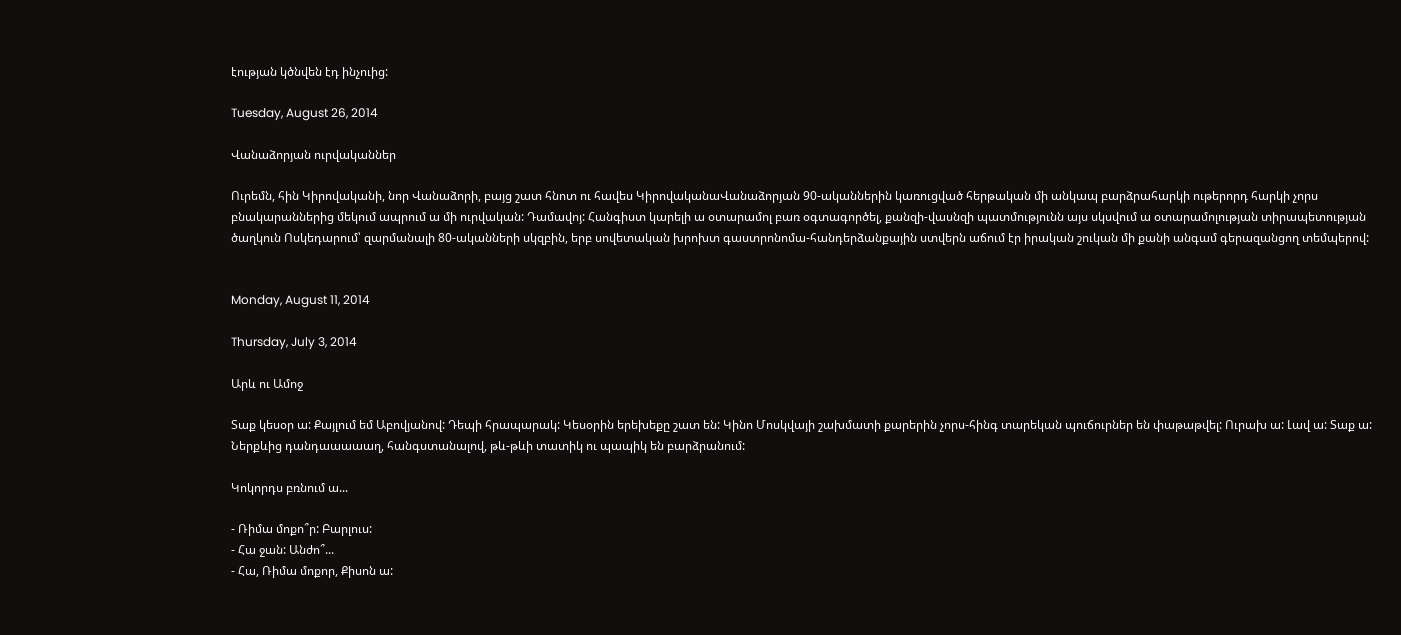էության կծնվեն էդ ինչուից:

Tuesday, August 26, 2014

Վանաձորյան ուրվականներ

Ուրեմն, հին Կիրովականի, նոր Վանաձորի, բայց շատ հնոտ ու հավես ԿիրովականաՎանաձորյան 90-ականներին կառուցված հերթական մի անկապ բարձրահարկի ութերորդ հարկի չորս բնակարաններից մեկում ապրում ա մի ուրվական: Դամավոյ: Հանգիստ կարելի ա օտարամոլ բառ օգտագործել, քանզի-վասնզի պատմությունն այս սկսվում ա օտարամոլության տիրապետության ծաղկուն Ոսկեդարում՝ զարմանալի 80-ականների սկզբին, երբ սովետական խրոխտ գաստրոնոմա-հանդերձանքային ստվերն աճում էր իրական շուկան մի քանի անգամ գերազանցող տեմպերով:


Monday, August 11, 2014

Thursday, July 3, 2014

Արև ու Ամոջ

Տաք կեսօր ա: Քայլում եմ Աբովյանով: Դեպի հրապարակ: Կեսօրին երեխեքը շատ են: Կինո Մոսկվայի շախմատի քարերին չորս-հինգ տարեկան պուճուրներ են փաթաթվել: Ուրախ ա: Լավ ա: Տաք ա: Ներքևից դանդաաաաաղ, հանգստանալով, թև-թևի տատիկ ու պապիկ են բարձրանում:

Կոկորդս բռնում ա...

- Ռիմա մոքո՞ր: Բարլուս:
- Հա ջան: Անժո՞...
- Հա, Ռիմա մոքոր, Քիսոն ա: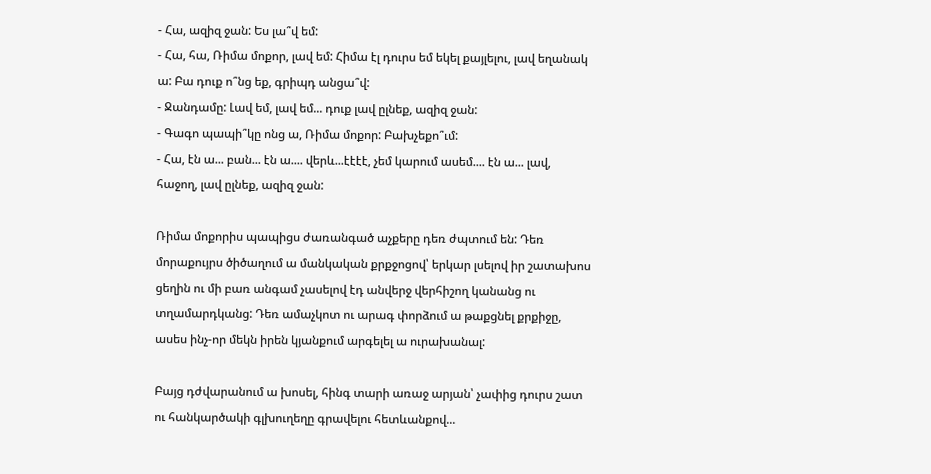- Հա, ազիզ ջան: Ես լա՞վ եմ:
- Հա, հա, Ռիմա մոքոր, լավ եմ: Հիմա էլ դուրս եմ եկել քայլելու, լավ եղանակ ա: Բա դուք ո՞նց եք, գրիպդ անցա՞վ:
- Ջանդամը: Լավ եմ, լավ եմ... դուք լավ ըլնեք, ազիզ ջան:
- Գագո պապի՞կը ոնց ա, Ռիմա մոքոր: Բախչեքո՞ւմ:
- Հա, էն ա... բան... էն ա.... վերև...էէէէ, չեմ կարում ասեմ.... էն ա... լավ, հաջող, լավ ըլնեք, ազիզ ջան:

Ռիմա մոքորիս պապիցս ժառանգած աչքերը դեռ ժպտում են: Դեռ մորաքույրս ծիծաղում ա մանկական քրքջոցով՝ երկար լսելով իր շատախոս ցեղին ու մի բառ անգամ չասելով էդ անվերջ վերհիշող կանանց ու տղամարդկանց: Դեռ ամաչկոտ ու արագ փորձում ա թաքցնել քրքիջը, ասես ինչ-որ մեկն իրեն կյանքում արգելել ա ուրախանալ:

Բայց դժվարանում ա խոսել, հինգ տարի առաջ արյան՝ չափից դուրս շատ ու հանկարծակի գլխուղեղը գրավելու հետևանքով...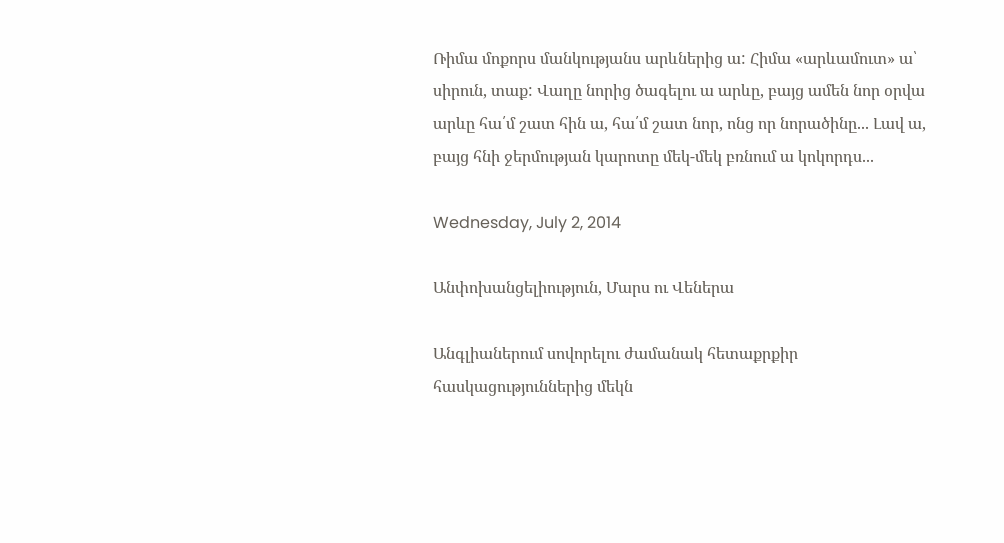Ռիմա մոքորս մանկությանս արևներից ա: Հիմա «արևամուտ» ա՝ սիրուն, տաք: Վաղը նորից ծագելու ա արևը, բայց ամեն նոր օրվա արևը հա՛մ շատ հին ա, հա՛մ շատ նոր, ոնց որ նորածինը... Լավ ա, բայց հնի ջերմության կարոտը մեկ-մեկ բռնում ա կոկորդս...

Wednesday, July 2, 2014

Անփոխանցելիություն, Մարս ու Վեներա

Անգլիաներում սովորելու ժամանակ հետաքրքիր հասկացություններից մեկն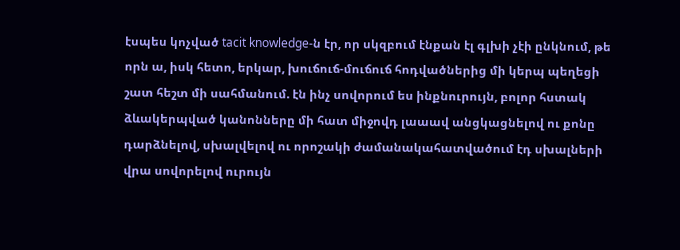էսպես կոչված tacit knowledge-ն էր, որ սկզբում էնքան էլ գլխի չէի ընկնում, թե որն ա, իսկ հետո, երկար, խուճուճ-մուճուճ հոդվածներից մի կերպ պեղեցի շատ հեշտ մի սահմանում. էն ինչ սովորում ես ինքնուրույն, բոլոր հստակ ձևակերպված կանոնները մի հատ միջովդ լաաավ անցկացնելով ու քոնը դարձնելով, սխալվելով ու որոշակի ժամանակահատվածում էդ սխալների վրա սովորելով ուրույն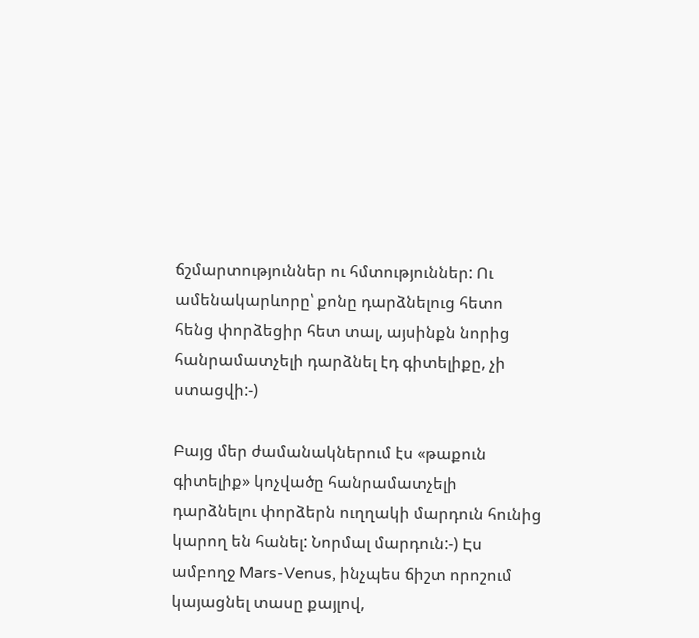ճշմարտություններ ու հմտություններ: Ու ամենակարևորը՝ քոնը դարձնելուց հետո հենց փորձեցիր հետ տալ, այսինքն նորից հանրամատչելի դարձնել էդ գիտելիքը, չի ստացվի:-)

Բայց մեր ժամանակներում էս «թաքուն գիտելիք» կոչվածը հանրամատչելի դարձնելու փորձերն ուղղակի մարդուն հունից կարող են հանել: Նորմալ մարդուն:-) Էս ամբողջ Mars-Venus, ինչպես ճիշտ որոշում կայացնել տասը քայլով,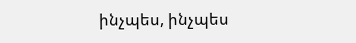ինչպես, ինչպես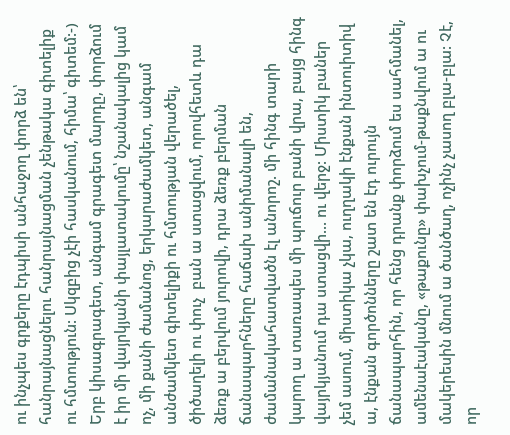ու ինչպես գրքերը էդպիսի անհաջող փորձ են՝ հանրայնացնելու հանրայնացման չենթակա գիտելիք ու հմտություն: Սկզբից չէի հասկանում, հիմա՝ գիտեմ:-) Երբ կիսագրագետ, անգամ գրագետ մարդը, փորձում է իր մի վայրկյանի փայլատակումը՝ նշանակալից կամ ոչ, մի քանի ժամանոց, երկարաժամկետ, անգամ անժամկետ գիտելիքի ու հմտության վերածել, ծիծաղելի ու փուչ  բան ա ստացվում, որովհետև դա ձեռք ա բերվում յուրովի, դրա ձեռք բերման ճանապարհները հաճախ անիմանալի են, ժամանակահատվածն էլ անորոշ. մի հինգ տարի կարող ա տառապես մի պուճուր բանի վրա, բայց հինգ վայրկյանում դա ստացվի... ու վերջ: Միստիկ բաներ չեմ ասում, միստիկա չկա, ուղղակի էնքան ինտուիտիվ ա, էնքան գործոնները շատ են էդ ուրույն ճանապարհին, որ հենց դրանք փորձում ես սահմանել, ամենաէականը, «թաքունը» փախչում-թաքնվում ա ու մակերեսին մնում ա ծանծաղ, ոչինչ չասող բլա-բլա: Չէ, որ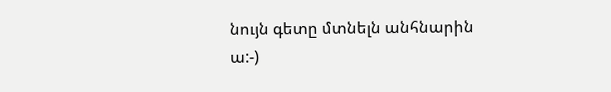նույն գետը մտնելն անհնարին ա:-)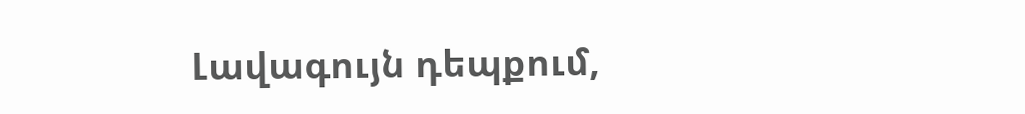Լավագույն դեպքում,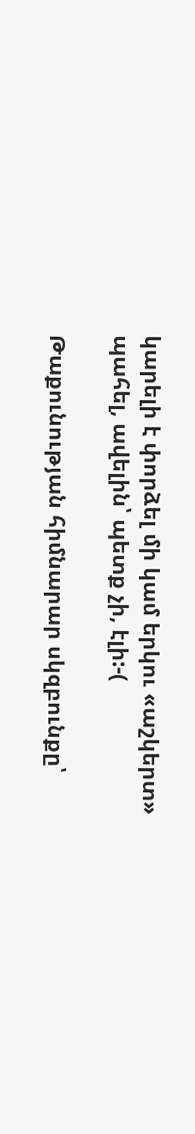կարելի է փորձել մի կամ երկու «աշկերտ» պահել, ավելին՝ պետք չի, էլի:-(

Թաքունության հիմնարար սկզբունքը՝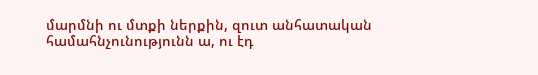մարմնի ու մտքի ներքին, զուտ անհատական համահնչունությունն ա, ու էդ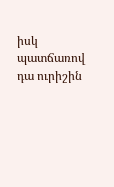իսկ պատճառով դա ուրիշին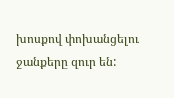խոսքով փոխանցելու ջանքերը զուր են: